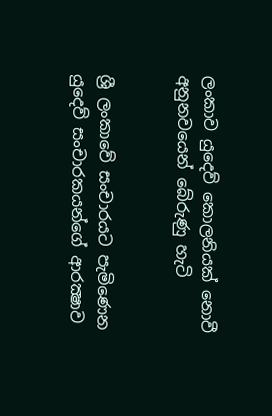ලංකාව යුදෙව් කොලනියක් නොවී අනුනවයෙන් බේරුණු හැටි


ශ්‍රී ලංකාවේ සංචාරයට පැමිණෙන යුදෙව් සංචාරකයන්ගේ ආරක්‍ෂාව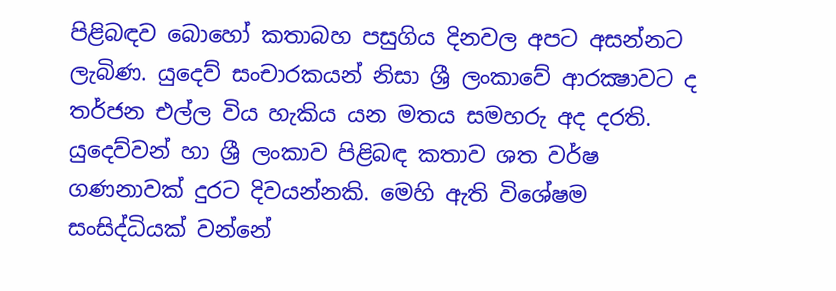පිළිබඳව බොහෝ කතාබහ පසුගිය දිනවල අපට අසන්නට ලැබිණ. යුදෙව් සංචාරකයන් නිසා ශ්‍රී ලංකාවේ ආරක්‍ෂාවට ද තර්ජන එල්ල විය හැකිය යන මතය සමහරු අද දරති.
යුදෙව්වන් හා ශ්‍රී ලංකාව පිළිබඳ කතාව ශත වර්ෂ ගණනාවක් දුරට දිවයන්නකි. මෙහි ඇති විශේෂම සංසිද්ධියක් වන්නේ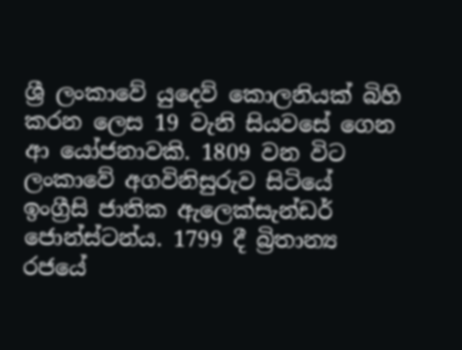ශ්‍රී ලංකාවේ යුදෙව් කොලනියක් බිහි කරන ලෙස 19 වැනි සියවසේ ගෙන ආ යෝජනාවකි. 1809 වන විට ලංකාවේ අගවිනිසුරුව සිටියේ ඉංග්‍රීසි ජාතික ඇලෙක්සැන්ඩර් ජොන්ස්ටන්ය. 1799 දී බ්‍රිතාන්‍ය රජයේ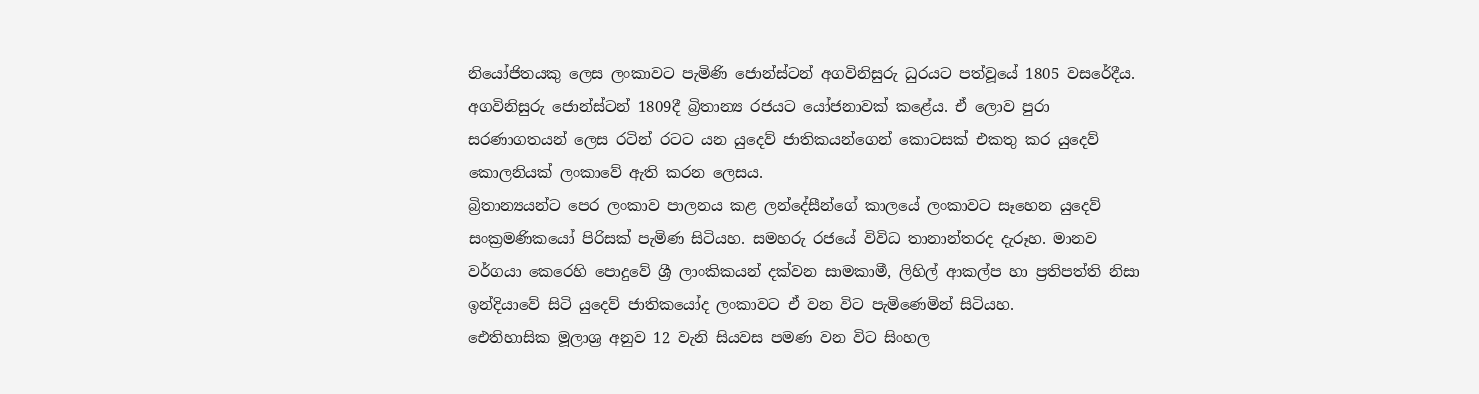නියෝජිතයකු ලෙස ලංකාවට පැමිණි ජොන්ස්ටන් අගවිනිසුරු ධුරයට පත්වූයේ 1805 වසරේදීය.
අගවිනිසුරු ජොන්ස්ටන් 1809දී බ්‍රිතාන්‍ය රජයට යෝජනාවක් කළේය. ඒ ලොව පුරා සරණාගතයන් ලෙස රටින් රටට යන යුදෙව් ජාතිකයන්ගෙන් කොටසක් එකතු කර යුදෙව් කොලනියක් ලංකාවේ ඇති කරන ලෙසය.
බ්‍රිතාන්‍යයන්ට පෙර ලංකාව පාලනය කළ ලන්දේසීන්ගේ කාලයේ ලංකාවට සෑහෙන යුදෙව් සංක්‍රමණිකයෝ පිරිසක් පැමිණ සිටියහ. සමහරු රජයේ විවිධ තානාන්තරද දැරූහ. මානව වර්ගයා කෙරෙහි පොදුවේ ශ්‍රී ලාංකිකයන් දක්වන සාමකාමී, ලිහිල් ආකල්ප හා ප්‍රතිපත්ති නිසා ඉන්දියාවේ සිටි යුදෙව් ජාතිකයෝද ලංකාවට ඒ වන විට පැමිණෙමින් සිටියහ.
ඓතිහාසික මූලාශ්‍ර අනුව 12 වැනි සියවස පමණ වන විට සිංහල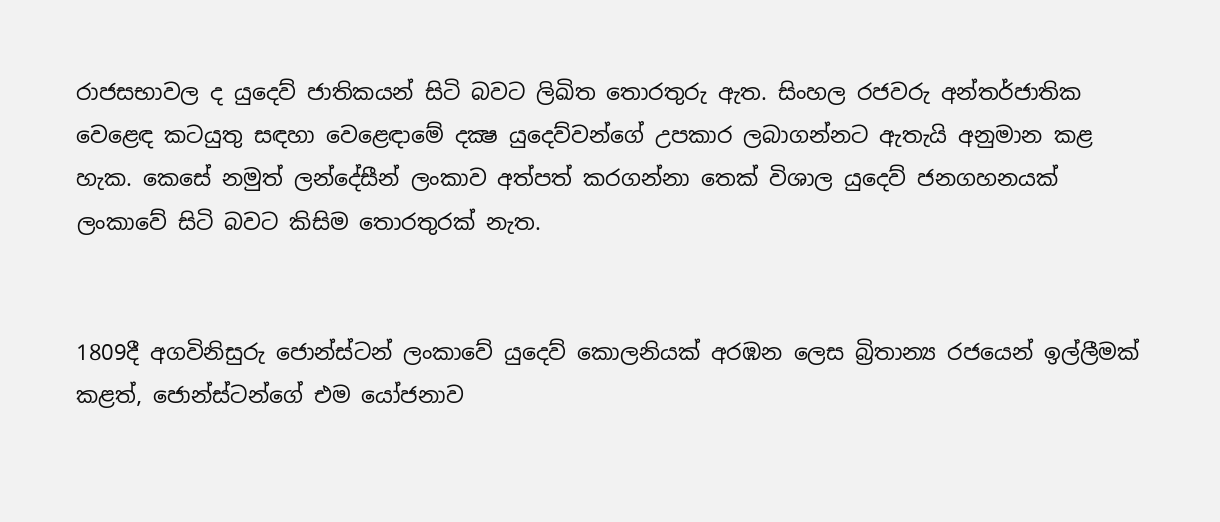රාජසභාවල ද යුදෙව් ජාතිකයන් සිටි බවට ලිඛිත තොරතුරු ඇත. සිංහල රජවරු අන්තර්ජාතික වෙළෙඳ කටයුතු සඳහා වෙළෙඳාමේ දක්‍ෂ යුදෙව්වන්ගේ උපකාර ලබාගන්නට ඇතැයි අනුමාන කළ හැක. කෙසේ නමුත් ලන්දේසීන් ලංකාව අත්පත් කරගන්නා තෙක් විශාල යුදෙව් ජනගහනයක් ලංකාවේ සිටි බවට කිසිම තොරතුරක් නැත.


1809දී අගවිනිසුරු ජොන්ස්ටන් ලංකාවේ යුදෙව් කොලනියක් අරඹන ලෙස බ්‍රිතාන්‍ය රජයෙන් ඉල්ලීමක් කළත්, ජොන්ස්ටන්ගේ එම යෝජනාව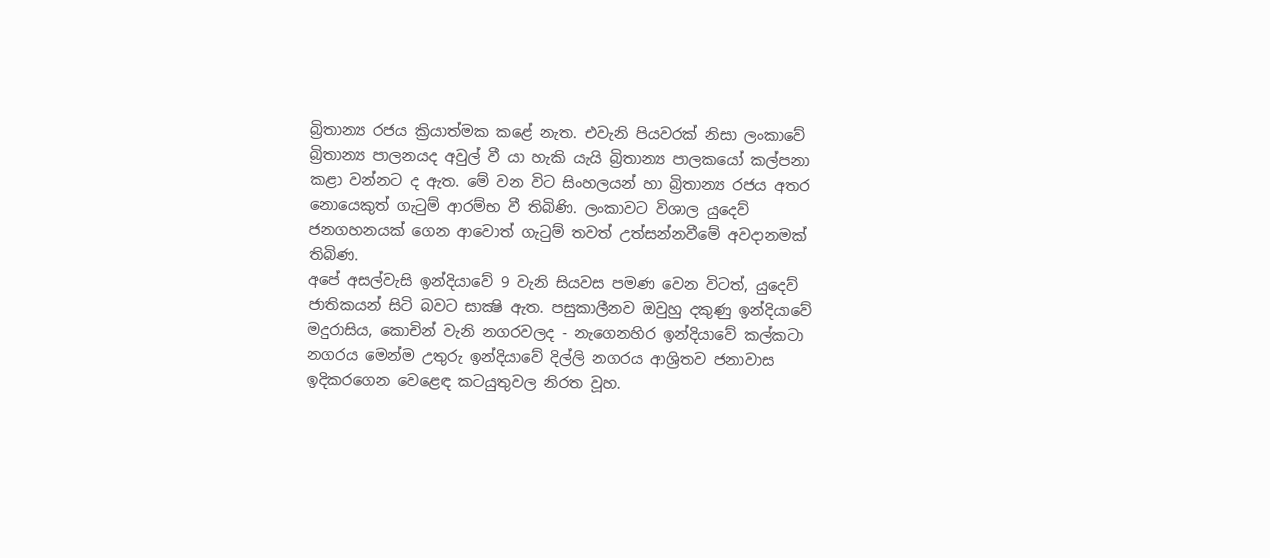බ්‍රිතාන්‍ය රජය ක්‍රියාත්මක කළේ නැත. එවැනි පියවරක් නිසා ලංකාවේ බ්‍රිතාන්‍ය පාලනයද අවුල් වී යා හැකි යැයි බ්‍රිතාන්‍ය පාලකයෝ කල්පනා කළා වන්නට ද ඇත. මේ වන විට සිංහලයන් හා බ්‍රිතාන්‍ය රජය අතර නොයෙකුත් ගැටුම් ආරම්භ වී තිබිණි. ලංකාවට විශාල යුදෙව් ජනගහනයක් ගෙන ආවොත් ගැටුම් තවත් උත්සන්නවීමේ අවදානමක් තිබිණ.
අපේ අසල්වැසි ඉන්දියාවේ 9 වැනි සියවස පමණ වෙන විටත්, යුදෙව් ජාතිකයන් සිටි බවට සාක්‍ෂි ඇත. පසුකාලීනව ඔවුහු දකුණු ඉන්දියාවේ මදුරාසිය, කොචින් වැනි නගරවලද - නැගෙනහිර ඉන්දියාවේ කල්කටා නගරය මෙන්ම උතුරු ඉන්දියාවේ දිල්ලි නගරය ආශ්‍රිතව ජනාවාස ඉදිකරගෙන වෙළෙඳ කටයුතුවල නිරත වූහ.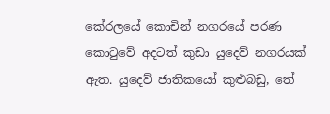කේරලයේ කොචින් නගරයේ පරණ කොටුවේ අදටත් කුඩා යුදෙව් නගරයක් ඇත. යුදෙව් ජාතිකයෝ කුළුබඩු, තේ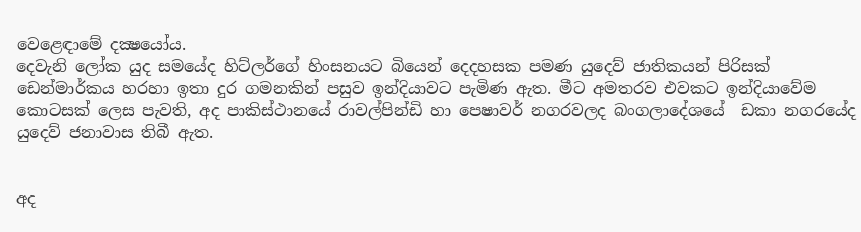වෙළෙඳාමේ දක්‍ෂයෝය.
දෙවැනි ලෝක යුද සමයේද හිට්ලර්ගේ හිංසනයට බියෙන් දෙදහසක පමණ යුදෙව් ජාතිකයන් පිරිසක් ඩෙන්මාර්කය හරහා ඉතා දුර ගමනකින් පසුව ඉන්දියාවට පැමිණ ඇත. මීට අමතරව එවකට ඉන්දියාවේම කොටසක් ලෙස පැවති, අද පාකිස්ථානයේ රාවල්පින්ඩි හා පෙෂාවර් නගරවලද බංගලාදේශයේ  ඩකා නගරයේද යුදෙව් ජනාවාස තිබී ඇත.


අද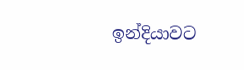ඉන්දියාවට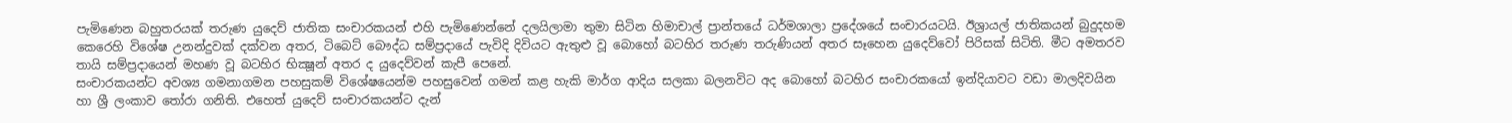පැමිණෙන බහුතරයක් තරුණ යුදෙව් ජාතික සංචාරකයන් එහි පැමිණෙන්නේ දලයිලාමා තුමා සිටින හිමාචාල් ප්‍රාන්තයේ ධර්මශාලා ප්‍රදේශයේ සංචාරයටයි. ඊශ්‍රායල් ජාතිකයන් බුදුදහම කෙරෙහි විශේෂ උනන්දුවක් දක්වන අතර, ටිබෙට් බෞද්ධ සම්ප්‍රදායේ පැවිදි දිවියට ඇතුළු වූ බොහෝ බටහිර තරුණ තරුණියන් අතර සෑහෙන යුදෙව්වෝ පිරිසක් සිටිති. මීට අමතරව තායි සම්ප්‍රදායෙන් මහණ වූ බටහිර භික්‍ෂූන් අතර ද යුදෙව්වන් කැපී පෙනේ.
සංචාරකයන්ට අවශ්‍ය ගමනාගමන පහසුකම් විශේෂයෙන්ම පහසුවෙන් ගමන් කළ හැකි මාර්ග ආදිය සලකා බලනවිට අද බොහෝ බටහිර සංචාරකයෝ ඉන්දියාවට වඩා මාලදිවයින හා ශ්‍රී ලංකාව තෝරා ගනිති. එහෙත් යුදෙව් සංචාරකයන්ට දැන්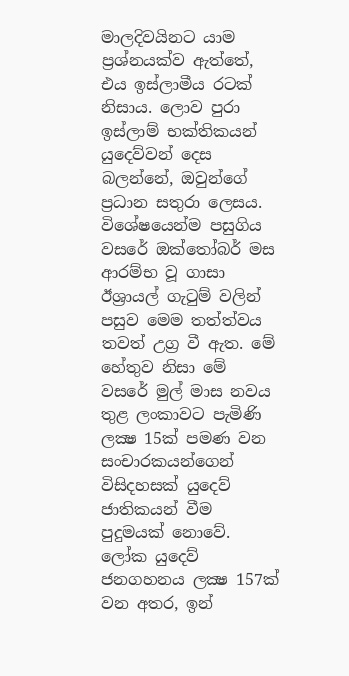මාලදිවයිනට යාම ප්‍රශ්නයක්ව ඇත්තේ, එය ඉස්ලාමීය රටක් නිසාය. ලොව පුරා ඉස්ලාම් භක්තිකයන් යුදෙව්වන් දෙස බලන්නේ, ඔවුන්ගේ ප්‍රධාන සතුරා ලෙසය. විශේෂයෙන්ම පසුගිය වසරේ ඔක්තෝබර් මස ආරම්භ වූ ගාසා ඊශ්‍රායල් ගැටුම් වලින් පසුව මෙම තත්ත්වය තවත් උග්‍ර වී ඇත. මේ හේතුව නිසා මේ වසරේ මුල් මාස නවය තුළ ලංකාවට පැමිණි ලක්‍ෂ 15ක් පමණ වන සංචාරකයන්ගෙන් විසිදහසක් යුදෙව් ජාතිකයන් වීම පුදුමයක් නොවේ. ලෝක යුදෙව් ජනගහනය ලක්‍ෂ 157ක් වන අතර, ඉන්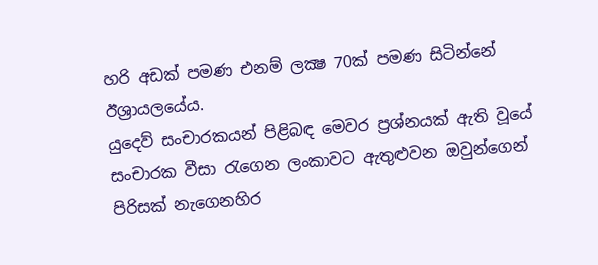හරි අඩක් පමණ එනම් ලක්‍ෂ 70ක් පමණ සිටින්නේ ඊශ්‍රායලයේය.
යුදෙව් සංචාරකයන් පිළිබඳ මෙවර ප්‍රශ්නයක් ඇති වූයේ සංචාරක වීසා රැගෙන ලංකාවට ඇතුළුවන ඔවුන්ගෙන් පිරිසක් නැගෙනහිර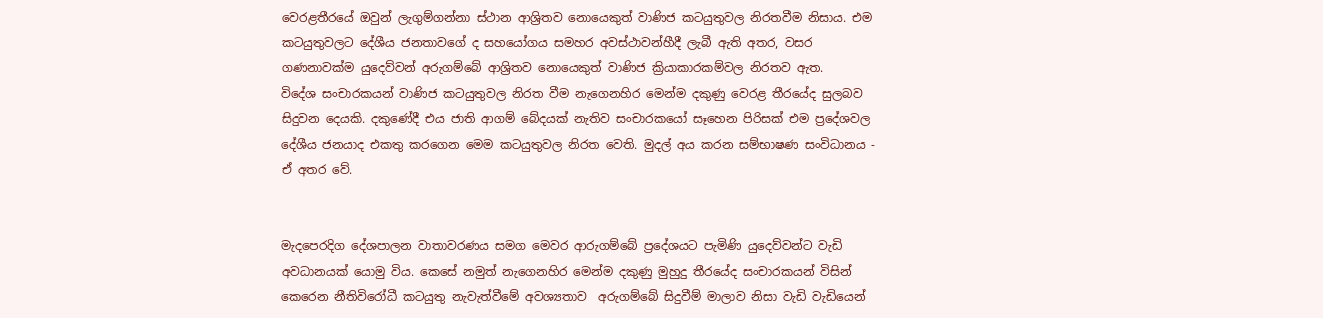වෙරළතීරයේ ඔවුන් ලැගුම්ගන්නා ස්ථාන ආශ්‍රිතව නොයෙකුත් වාණිජ කටයුතුවල නිරතවීම නිසාය. එම කටයුතුවලට දේශීය ජනතාවගේ ද සහයෝගය සමහර අවස්ථාවන්හීදී ලැබී ඇති අතර, වසර ගණනාවක්ම යුදෙව්වන් අරුගම්බේ ආශ්‍රිතව නොයෙකුත් වාණිජ ක්‍රියාකාරකම්වල නිරතව ඇත.
විදේශ සංචාරකයන් වාණිජ කටයුතුවල නිරත වීම නැගෙනහිර මෙන්ම දකුණු වෙරළ තීරයේද සුලබව සිදුවන දෙයකි. දකුණේදී එය ජාති ආගම් බේදයක් නැතිව සංචාරකයෝ සෑහෙන පිරිසක් එම ප්‍රදේශවල දේශීය ජනයාද එකතු කරගෙන මෙම කටයුතුවල නිරත වෙති. මුදල් අය කරන සම්භාෂණ සංවිධානය - ඒ අතර වේ.


මැදපෙරදිග දේශපාලන වාතාවරණය සමග මෙවර ආරුගම්බේ ප්‍රදේශයට පැමිණි යුදෙව්වන්ට වැඩි අවධානයක් යොමු විය. කෙසේ නමුත් නැගෙනහිර මෙන්ම දකුණු මුහුදු තීරයේද සංචාරකයන් විසින් කෙරෙන නීතිවිරෝධී කටයුතු නැවැත්වීමේ අවශ්‍යතාව  අරුගම්බේ සිදුවීම් මාලාව නිසා වැඩි වැඩියෙන්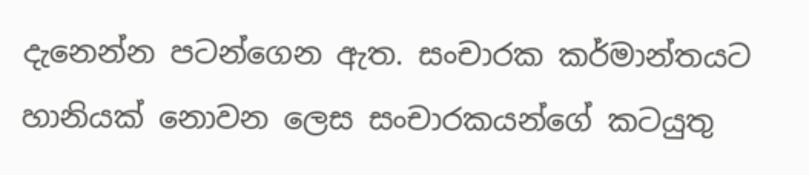දැනෙන්න පටන්ගෙන ඇත. සංචාරක කර්මාන්තයට හානියක් නොවන ලෙස සංචාරකයන්ගේ කටයුතු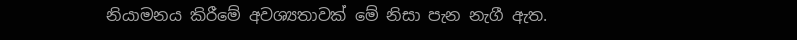නියාමනය කිරීමේ අවශ්‍යතාවක් මේ නිසා පැන නැගී ඇත.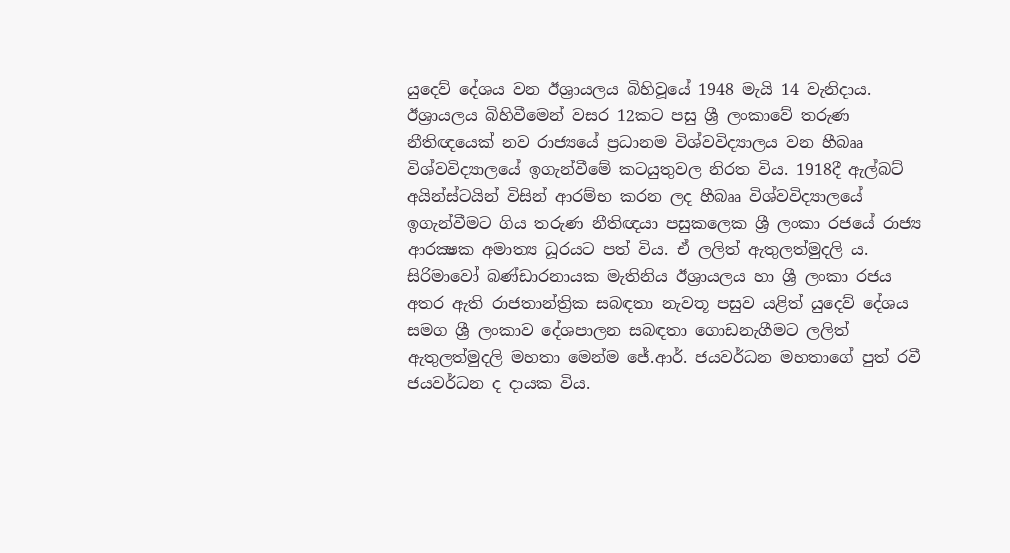යුදෙව් දේශය වන ඊශ්‍රායලය බිහිවූයේ 1948 මැයි 14 වැනිදාය. ඊශ්‍රායලය බිහිවීමෙන් වසර 12කට පසු ශ්‍රී ලංකාවේ තරුණ නීතිඥයෙක් නව රාජ්‍යයේ ප්‍රධානම විශ්වවිද්‍යාලය වන හීබෲ විශ්වවිද්‍යාලයේ ඉගැන්වීමේ කටයුතුවල නිරත විය. 1918දී ඇල්බට් අයින්ස්ටයින් විසින් ආරම්භ කරන ලද හීබෲ විශ්වවිද්‍යාලයේ ඉගැන්වීමට ගිය තරුණ නීතිඥයා පසුකලෙක ශ්‍රී ලංකා රජයේ රාජ්‍ය ආරක්‍ෂක අමාත්‍ය ධූරයට පත් විය. ඒ ලලිත් ඇතුලත්මුදලි ය.
සිරිමාවෝ බණ්ඩාරනායක මැතිනිය ඊශ්‍රායලය හා ශ්‍රී ලංකා රජය අතර ඇති රාජතාන්ත්‍රික සබඳතා නැවතූ පසුව යළිත් යුදෙව් දේශය සමග ශ්‍රී ලංකාව දේශපාලන සබඳතා ගොඩනැගීමට ලලිත් ඇතුලත්මුදලි මහතා මෙන්ම ජේ.ආර්. ජයවර්ධන මහතාගේ පුත් රවී ජයවර්ධන ද දායක විය.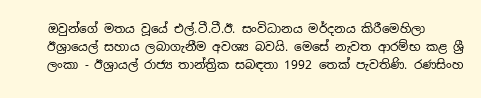ඔවුන්ගේ මතය වූයේ එල්.ටී.ටී.ඊ. සංවිධානය මර්දනය කිරීමෙහිලා ඊශ්‍රායෙල් සහාය ලබාගැනීම අවශ්‍ය බවයි. මෙසේ නැවත ආරම්භ කළ ශ්‍රී ලංකා - ඊශ්‍රායල් රාජ්‍ය තාන්ත්‍රික සබඳතා 1992 තෙක් පැවතිණි. රණසිංහ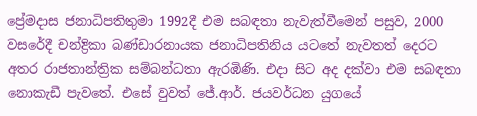ප්‍රේමදාස ජනාධිපතිතුමා 1992දී එම සබඳතා නැවැත්වීමෙන් පසුව, 2000 වසරේදී චන්ද්‍රිකා බණ්ඩාරනායක ජනාධිපතිනිය යටතේ නැවතත් දෙරට අතර රාජතාන්ත්‍රික සම්බන්ධතා ඇරඹිණි. එදා සිට අද දක්වා එම සබඳතා නොකැඩී පැවතේ. එසේ වුවත් ජේ.ආර්. ජයවර්ධන යුගයේ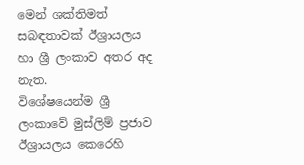මෙන් ශක්තිමත් සබඳතාවක් ඊශ්‍රායලය හා ශ්‍රී ලංකාව අතර අද නැත.
විශේෂයෙන්ම ශ්‍රී ලංකාවේ මුස්ලිම් ප්‍රජාව ඊශ්‍රායලය කෙරෙහි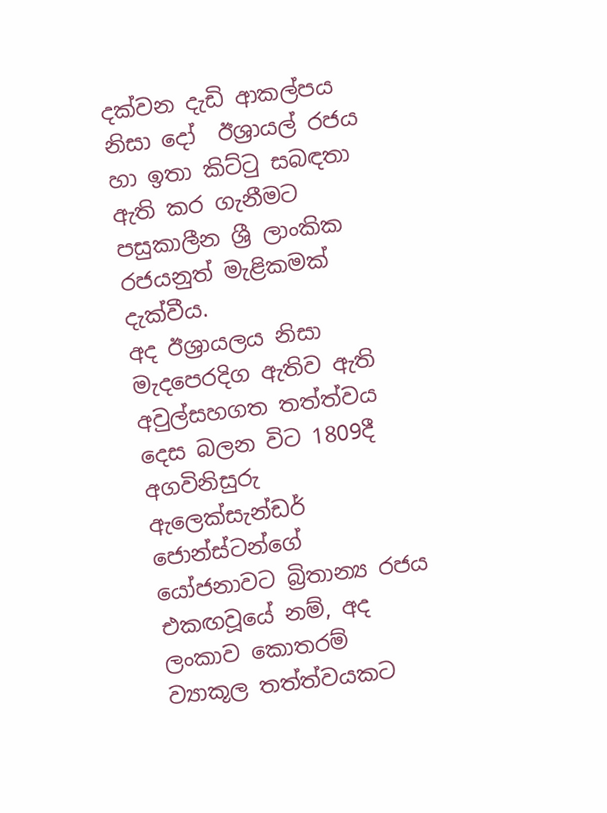දක්වන දැඩි ආකල්පය නිසා දෝ  ඊශ්‍රායල් රජය හා ඉතා කිට්ටු සබඳතා ඇති කර ගැනීමට පසුකාලීන ශ්‍රී ලාංකික රජයනුත් මැළිකමක් දැක්වීය.
අද ඊශ්‍රායලය නිසා මැදපෙරදිග ඇතිව ඇති අවුල්සහගත තත්ත්වය දෙස බලන විට 1809දී අගවිනිසුරු ඇලෙක්සැන්ඩර් ජොන්ස්ටන්ගේ යෝජනාවට බ්‍රිතාන්‍ය රජය එකඟවූයේ නම්, අද ලංකාව කොතරම් ව්‍යාකූල තත්ත්වයකට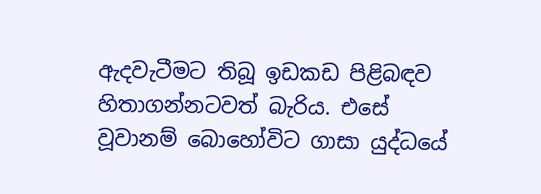ඇදවැටීමට තිබූ ඉඩකඩ පිළිබඳව හිතාගන්නටවත් බැරිය. එසේ වූවානම් බොහෝවිට ගාසා යුද්ධයේ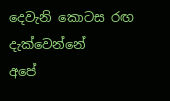දෙවැනි කොටස රඟ දැක්වෙන්නේ
අපේ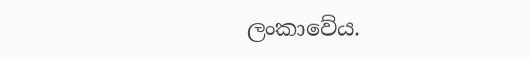ලංකාවේය.